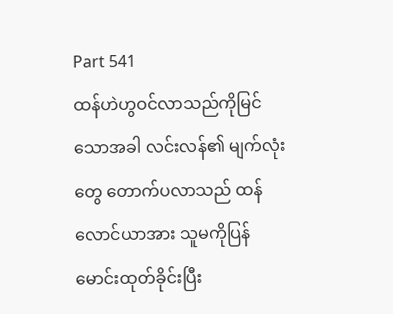Part 541
ထန်ဟဲဟွဝင်လာသည်ကိုမြင်သောအခါ လင်းလန်၏ မျက်လုံးတွေ တောက်ပလာသည် ထန်လောင်ယာအား သူမကိုပြန်မောင်းထုတ်ခိုင်းပြီး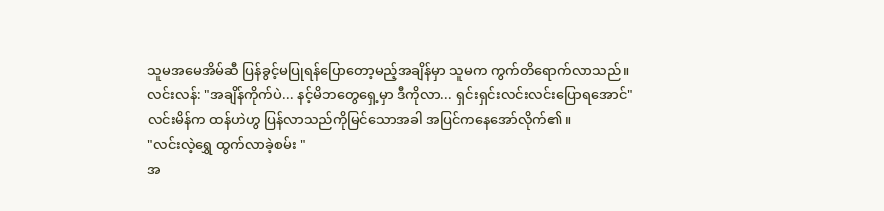သူမအမေအိမ်ဆီ ပြန်ခွင့်မပြုရန်ပြောတော့မည့်အချိန်မှာ သူမက ကွက်တိရောက်လာသည်။
လင်းလန်: "အချိန်ကိုက်ပဲ... နင့်မိဘတွေရှေ့မှာ ဒီကိုလာ... ရှင်းရှင်းလင်းလင်းပြောရအောင်"
လင်းမိန်က ထန်ဟဲဟွ ပြန်လာသည်ကိုမြင်သောအခါ အပြင်ကနေအော်လိုက်၏။
"လင်းလဲ့ရွှေ ထွက်လာခဲ့စမ်း "
အ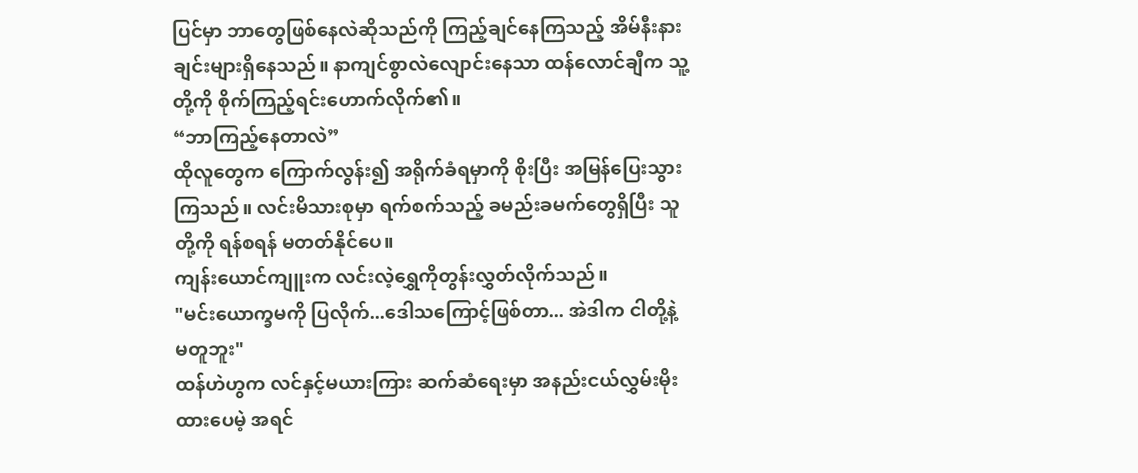ပြင်မှာ ဘာတွေဖြစ်နေလဲဆိုသည်ကို ကြည့်ချင်နေကြသည့် အိမ်နီးနားချင်းများရှိနေသည်။ နာကျင်စွာလဲလျောင်းနေသာ ထန်လောင်ချီက သူ့တို့ကို စိုက်ကြည့်ရင်းဟောက်လိုက်၏။
“ဘာကြည့်နေတာလဲ”
ထိုလူတွေက ကြောက်လွန်း၍ အရိုက်ခံရမှာကို စိုးပြီး အမြန်ပြေးသွားကြသည်။ လင်းမိသားစုမှာ ရက်စက်သည့် ခမည်းခမက်တွေရှိပြီး သူတို့ကို ရန်စရန် မတတ်နိုင်ပေ။
ကျန်းယောင်ကျူးက လင်းလဲ့ရွှေကိုတွန်းလွှတ်လိုက်သည်။
"မင်းယောက္ခမကို ပြလိုက်...ဒေါသကြောင့်ဖြစ်တာ... အဲဒါက ငါတို့နဲ့ မတူဘူး"
ထန်ဟဲဟွက လင်နှင့်မယားကြား ဆက်ဆံရေးမှာ အနည်းငယ်လွှမ်းမိုးထားပေမဲ့ အရင်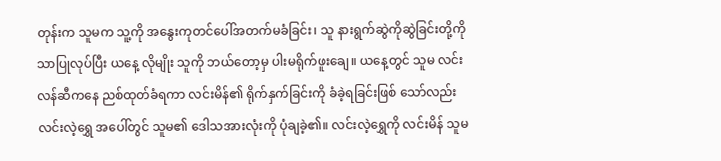တုန်းက သူမက သူ့ကို အနွေးကုတင်ပေါ်အတက်မခံခြင်း၊ သူ နားရွက်ဆွဲကိုဆွဲခြင်းတို့ကိုသာပြုလုပ်ပြီး ယနေ့ လိုမျိုး သူကို ဘယ်တော့မှ ပါးမရိုက်ဖူးချေ။ ယနေ့တွင် သူမ လင်းလန်ဆီကနေ ညစ်ထုတ်ခံရကာ လင်းမိန်၏ ရိုက်နှက်ခြင်းကို ခံခဲ့ရခြင်းဖြစ် သော်လည်း လင်းလဲ့ရွှေ အပေါ်တွင် သူမ၏ ဒေါသအားလုံးကို ပုံချခဲ့၏။ လင်းလဲ့ရွှေကို လင်းမိန် သူမ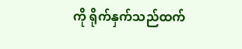ကို ရိုက်နှက်သည်ထက်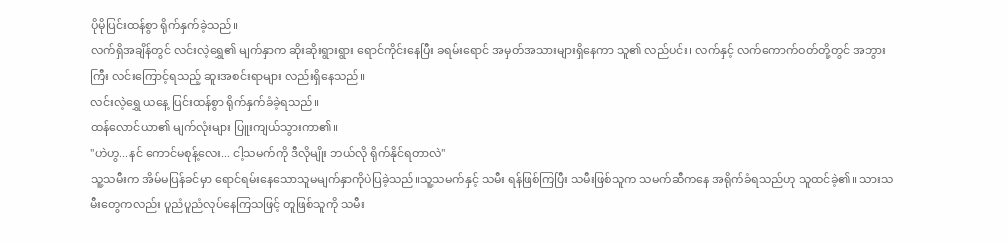ပိုမိုပြင်းထန်စွာ ရိုက်နှက်ခဲ့သည်။
လက်ရှိအချိန်တွင် လင်းလဲ့ရွှေ၏ မျက်နှာက ဆိုးဆိုးရွားရွား ရောင်ကိုင်းနေပြီး ခရမ်းရောင် အမှတ်အသားများရှိနေကာ သူ၏ လည်ပင်း၊ လက်နှင့် လက်ကောက်ဝတ်တို့တွင် အဘွားကြီး လင်းကြောင့်ရသည့် ဆူးအစင်းရာများ လည်းရှိနေသည်။
လင်းလဲ့ရွှေ ယနေ့ ပြင်းထန်စွာ ရိုက်နှက်ခံခဲ့ရသည်။
ထန်လောင်ယာ၏ မျက်လုံးများ ပြူးကျယ်သွားကာ၏။
"ဟဲဟွ...နင် ကောင်မစုန့်လေး... ငါ့သမက်ကို ဒီလိုမျိုး ဘယ်လို ရိုက်နိုင်ရတာလဲ"
သူ့သမီးက အိမ်မပြန်ခင်မှာ ရောင်ရမ်းနေသောသူမမျက်နှာကိုပဲပြခဲ့သည်။သူ့သမက်နှင့် သမီး ရန်ဖြစ်ကြပြီး သမီးဖြစ်သူက သမက်ဆီကနေ အရိုက်ခံရသည်ဟု သူထင်ခဲ့၏။ သားသမီးတွေကလည်း ပူညံပူညံလုပ်နေကြသဖြင့် တူဖြစ်သူကို သမီး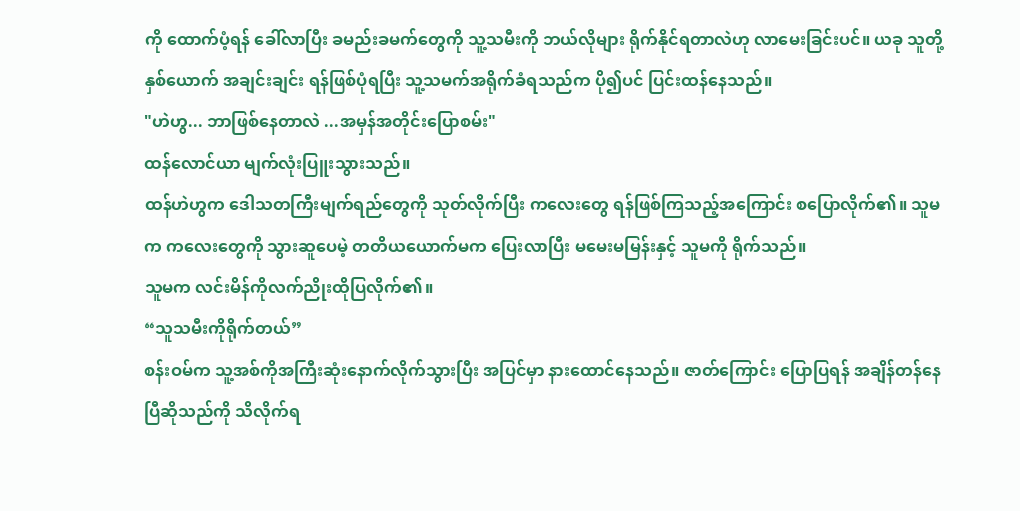ကို ထောက်ပံ့ရန် ခေါ်လာပြီး ခမည်းခမက်တွေကို သူ့သမီးကို ဘယ်လိုများ ရိုက်နိုင်ရတာလဲဟု လာမေးခြင်းပင်။ ယခု သူတို့ နှစ်ယောက် အချင်းချင်း ရန်ဖြစ်ပုံရပြီး သူ့သမက်အရိုက်ခံရသည်က ပို၍ပင် ပြင်းထန်နေသည်။
"ဟဲဟွ... ဘာဖြစ်နေတာလဲ ...အမှန်အတိုင်းပြောစမ်း"
ထန်လောင်ယာ မျက်လုံးပြူးသွားသည်။
ထန်ဟဲဟွက ဒေါသတကြီးမျက်ရည်တွေကို သုတ်လိုက်ပြီး ကလေးတွေ ရန်ဖြစ်ကြသည့်အကြောင်း စပြောလိုက်၏။ သူမက ကလေးတွေကို သွားဆူပေမဲ့ တတိယယောက်မက ပြေးလာပြီး မမေးမမြန်းနှင့် သူမကို ရိုက်သည်။
သူမက လင်းမိန်ကိုလက်ညိုးထိုပြလိုက်၏။
“သူသမီးကိုရိုက်တယ်”
စန်းဝမ်က သူ့အစ်ကိုအကြီးဆုံးနောက်လိုက်သွားပြီး အပြင်မှာ နားထောင်နေသည်။ ဇာတ်ကြောင်း ပြောပြရန် အချိန်တန်နေပြီဆိုသည်ကို သိလိုက်ရ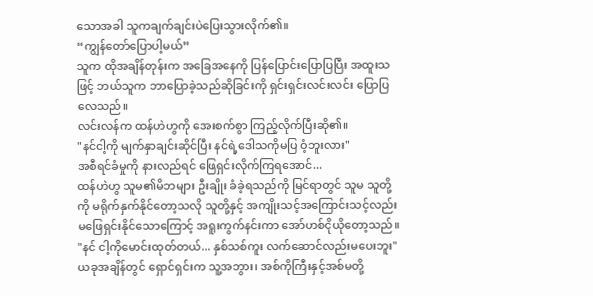သောအခါ သူကချက်ချင်းပဲပြေးသွားလိုက်၏။
“ကျွန်တော်ပြောပါ့မယ်”
သူက ထိုအချိန်တုန်းက အခြေအနေကို ပြန်ပြောင်းပြောပြပြီး အထူးသဖြင့် ဘယ်သူက ဘာပြောခဲ့သည်ဆိုခြင်းကို ရှင်းရှင်းလင်းလင်း ပြောပြလေသည်။
လင်းလန်က ထန်ဟဲဟွကို အေးစက်စွာ ကြည့်လိုက်ပြီးဆို၏။
"နင်ငါ့ကို မျက်နှာချင်းဆိုင်ပြီး နင်ရဲ့ဒေါသကိုမပြ ဝံ့ဘူးလား"
အစီရင်ခံမှုကို နားလည်ရင် ဖြေရှင်းလိုက်ကြရအောင်...
ထန်ဟဲဟွ သူမ၏မိဘများ ဦးချိုး ခံခဲ့ရသည်ကို မြင်ရာတွင် သူမ သူတို့ကို မရိုက်နှက်နိုင်တော့သလို သူတို့နှင့် အကျိုးသင့်အကြောင်းသင့်လည်း မဖြေရှင်းနိုင်သောကြောင့် အရူးကွက်နင်းကာ အော်ဟစ်ငိုယိုတော့သည်။
"နင် ငါ့ကိုမောင်းထုတ်တယ်... နှစ်သစ်ကူး လက်ဆောင်လည်းမပေးဘူး"
ယခုအချိန်တွင် ရှောင်ရှင်းက သူ့အဘွား၊ အစ်ကိုကြီးနှင့်အစ်မတို့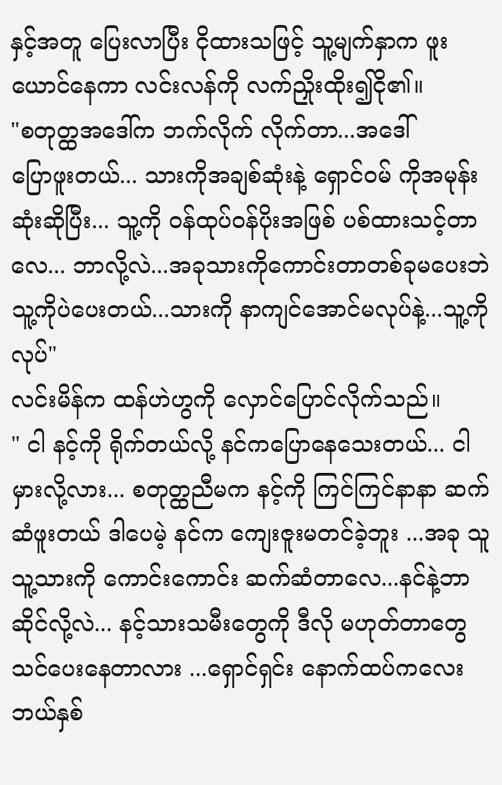နှင့်အတူ ပြေးလာပြီး ငိုထားသဖြင့် သူ့မျက်နှာက ဖူးယောင်နေကာ လင်းလန်ကို လက်ညှိုးထိုး၍ငို၏။
"စတုတ္ထအဒေါ်က ဘက်လိုက် လိုက်တာ...အဒေါ်
ပြောဖူးတယ်... သားကိုအချစ်ဆုံးနဲ့ ရှောင်ဝမ် ကိုအမုန်းဆုံးဆိုပြီး... သူ့ကို ဝန်ထုပ်ဝန်ပိုးအဖြစ် ပစ်ထားသင့်တာလေ... ဘာလို့လဲ...အခုသားကိုကောင်းတာတစ်ခုမပေးဘဲ သူ့ကိုပဲပေးတယ်...သားကို နာကျင်အောင်မလုပ်နဲ့...သူ့ကိုလုပ်"
လင်းမိန်က ထန်ဟဲဟွကို လှောင်ပြောင်လိုက်သည်။
" ငါ နင့်ကို ရိုက်တယ်လို့ နင်ကပြောနေသေးတယ်... ငါမှားလို့လား... စတုတ္ထညီမက နင့်ကို ကြင်ကြင်နာနာ ဆက်ဆံဖူးတယ် ဒါပေမဲ့ နင်က ကျေးဇူးမတင်ခဲ့ဘူး ...အခု သူ သူ့သားကို ကောင်းကောင်း ဆက်ဆံတာလေ...နင်နဲ့ဘာဆိုင်လို့လဲ... နင့်သားသမီးတွေကို ဒီလို မဟုတ်တာတွေ သင်ပေးနေတာလား ...ရှောင်ရှင်း နောက်ထပ်ကလေးဘယ်နှစ်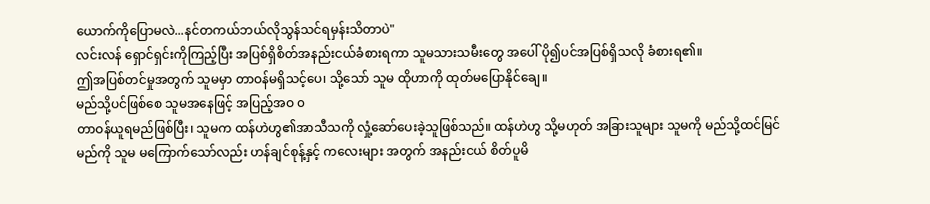ယောက်ကိုပြောမလဲ...နင်တကယ်ဘယ်လိုသွန်သင်ရမှန်းသိတာပဲ"
လင်းလန် ရှောင်ရှင်းကိုကြည့်ပြီး အပြစ်ရှိစိတ်အနည်းငယ်ခံစားရကာ သူမသားသမီးတွေ အပေါ် ပို၍ပင်အပြစ်ရှိသလို ခံစားရ၏။
ဤအပြစ်တင်မှုအတွက် သူမမှာ တာဝန်မရှိသင့်ပေ၊ သို့သော် သူမ ထိုဟာကို ထုတ်မပြောနိုင်ချေ။
မည်သို့ပင်ဖြစ်စေ သူမအနေဖြင့် အပြည့်အဝ ၀
တာဝန်ယူရမည်ဖြစ်ပြီး၊ သူမက ထန်ဟဲဟွ၏အာသီသကို လှုံ့ဆော်ပေးခဲ့သူဖြစ်သည်။ ထန်ဟဲဟွ သို့မဟုတ် အခြားသူများ သူမကို မည်သို့ထင်မြင်မည်ကို သူမ မကြောက်သော်လည်း ဟန်ချင်စုန့်နှင့် ကလေးများ အတွက် အနည်းငယ် စိတ်ပူမိ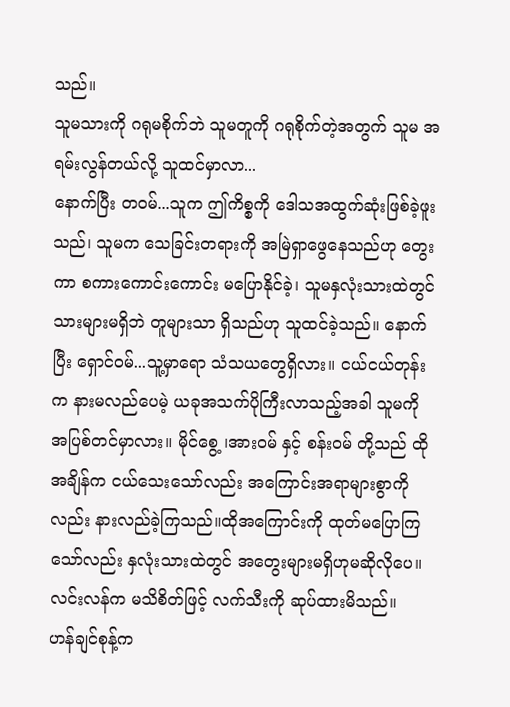သည်။
သူမသားကို ဂရုမစိုက်ဘဲ သူမတူကို ဂရုစိုက်တဲ့အတွက် သူမ အရမ်းလွန်တယ်လို့ သူထင်မှာလာ...
နောက်ပြီး တဝမ်...သူက ဤကိစ္စကို ဒေါသအထွက်ဆုံးဖြစ်ခဲ့ဖူးသည်၊ သူမက သေခြင်းတရားကို အမြဲရှာဖွေနေသည်ဟု တွေးကာ စကားကောင်းကောင်း မပြောနိုင်ခဲ့၊ သူမနှလုံးသားထဲတွင် သားများမရှိဘဲ တူများသာ ရှိသည်ဟု သူထင်ခဲ့သည်။ နောက်ပြီး ရှောင်ဝမ်...သူ့မှာရော သံသယတွေရှိလား။ ငယ်ငယ်တုန်းက နားမလည်ပေမဲ့ ယခုအသက်ပိုကြီးလာသည့်အခါ သူမကို အပြစ်တင်မှာလား။ မိုင်စွေ့ ၊အားဝမ် နှင့် စန်းဝမ် တို့သည် ထိုအချိန်က ငယ်သေးသော်လည်း အကြောင်းအရာများစွာကိုလည်း နားလည်ခဲ့ကြသည်။ထိုအကြောင်းကို ထုတ်မပြောကြသော်လည်း နှလုံးသားထဲတွင် အတွေးများမရှိဟုမဆိုလိုပေ။
လင်းလန်က မသိစိတ်ဖြင့် လက်သီးကို ဆုပ်ထားမိသည်။
ဟန်ချင်စုန့်က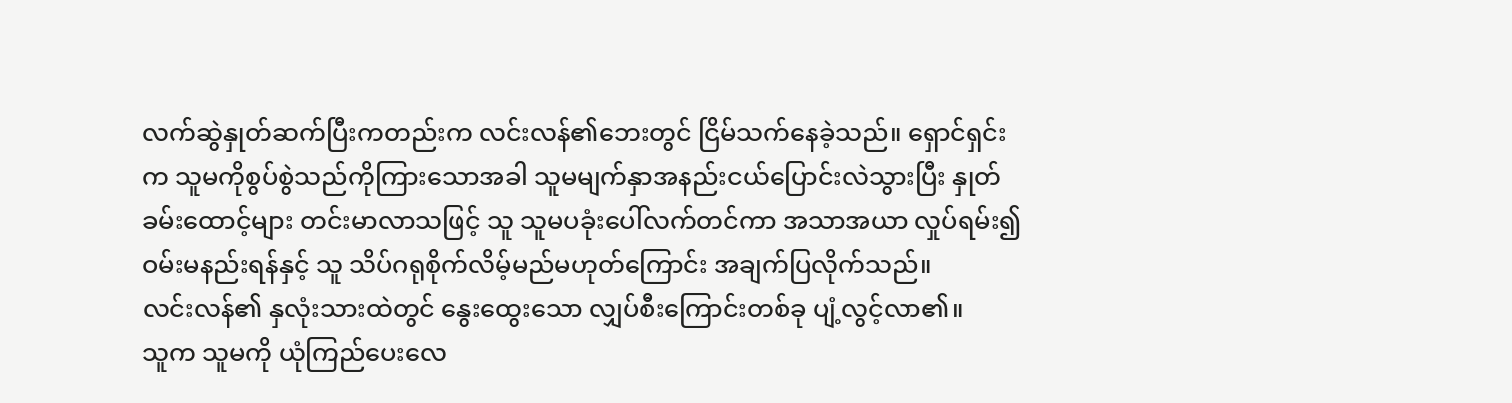လက်ဆွဲနှုတ်ဆက်ပြီးကတည်းက လင်းလန်၏ဘေးတွင် ငြိမ်သက်နေခဲ့သည်။ ရှောင်ရှင်းက သူမကိုစွပ်စွဲသည်ကိုကြားသောအခါ သူမမျက်နှာအနည်းငယ်ပြောင်းလဲသွားပြီး နှုတ်ခမ်းထောင့်များ တင်းမာလာသဖြင့် သူ သူမပခုံးပေါ်လက်တင်ကာ အသာအယာ လှုပ်ရမ်း၍ ဝမ်းမနည်းရန်နှင့် သူ သိပ်ဂရုစိုက်လိမ့်မည်မဟုတ်ကြောင်း အချက်ပြလိုက်သည်။
လင်းလန်၏ နှလုံးသားထဲတွင် နွေးထွေးသော လျှပ်စီးကြောင်းတစ်ခု ပျံ့လွင့်လာ၏။
သူက သူမကို ယုံကြည်ပေးလေ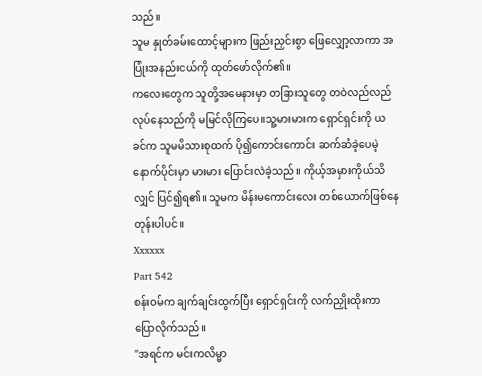သည်။
သူမ နှုတ်ခမ်းထောင့်များက ဖြည်းညှင်းစွာ ဖြေလျှော့လာကာ အပြုံးအနည်းငယ်ကို ထုတ်ဖော်လိုက်၏။
ကလေးတွေက သူတို့အမေနားမှာ တခြားသူတွေ တဝဲလည်လည်လုပ်နေသည်ကို မမြင်လိုကြပေ။သူ့မားမားက ရှောင်ရှင်းကို ယခင်က သူမမိသားစုထက် ပို၍ကောင်းကောင်း ဆက်ဆံခဲ့ပေမဲ့ နောက်ပိုင်းမှာ မားမား ပြောင်းလဲခဲ့သည်။ ကိုယ့်အမှားကိုယ်သိလျှင် ပြင်၍ရ၏။ သူမက မိန်းမကောင်းလေး တစ်ယောက်ဖြစ်နေတုန်းပါပင်။
Xxxxxx
Part 542
စန်းဝမ်က ချက်ချင်းထွက်ပြီး ရှောင်ရှင်းကို လက်ညှိုးထိုးကာပြောလိုက်သည်။
"အရင်က မင်းကလိမ္မာ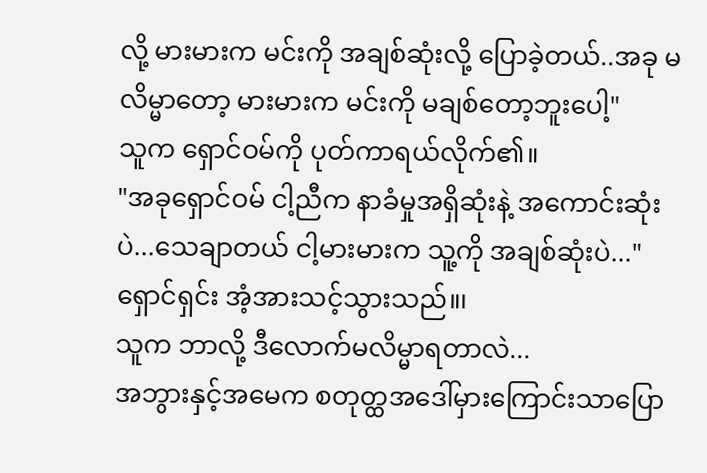လို့ မားမားက မင်းကို အချစ်ဆုံးလို့ ပြောခဲ့တယ်..အခု မလိမ္မာတော့ မားမားက မင်းကို မချစ်တော့ဘူးပေါ့"
သူက ရှောင်ဝမ်ကို ပုတ်ကာရယ်လိုက်၏။
"အခုရှောင်ဝမ် ငါ့ညီက နာခံမှုအရှိဆုံးနဲ့ အကောင်းဆုံးပဲ...သေချာတယ် ငါ့မားမားက သူ့ကို အချစ်ဆုံးပဲ..."
ရှောင်ရှင်း အံ့အားသင့်သွားသည်။၊
သူက ဘာလို့ ဒီလောက်မလိမ္မာရတာလဲ...
အဘွားနှင့်အမေက စတုတ္ထအဒေါ်မှားကြောင်းသာပြော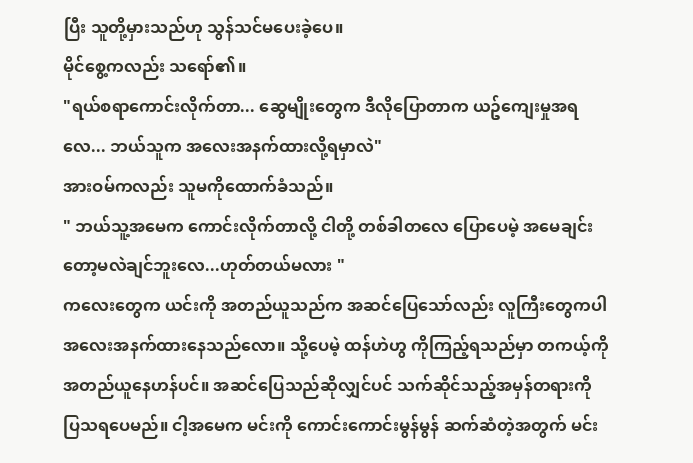ပြီး သူတို့မှားသည်ဟု သွန်သင်မပေးခဲ့ပေ။
မိုင်စွေ့ကလည်း သရော်၏။
"ရယ်စရာကောင်းလိုက်တာ... ဆွေမျိုးတွေက ဒီလိုပြောတာက ယဥ်ကျေးမှုအရလေ... ဘယ်သူက အလေးအနက်ထားလို့ရမှာလဲ"
အားဝမ်ကလည်း သူမကိုထောက်ခံသည်။
" ဘယ်သူ့အမေက ကောင်းလိုက်တာလို့ ငါတို့ တစ်ခါတလေ ပြောပေမဲ့ အမေချင်းတော့မလဲချင်ဘူးလေ...ဟုတ်တယ်မလား "
ကလေးတွေက ယင်းကို အတည်ယူသည်က အဆင်ပြေသော်လည်း လူကြီးတွေကပါ အလေးအနက်ထားနေသည်လော။ သို့ပေမဲ့ ထန်ဟဲဟွ ကိုကြည့်ရသည်မှာ တကယ့်ကို အတည်ယူနေဟန်ပင်။ အဆင်ပြေသည်ဆိုလျှင်ပင် သက်ဆိုင်သည့်အမှန်တရားကို ပြသရပေမည်။ ငါ့အမေက မင်းကို ကောင်းကောင်းမွန်မွန် ဆက်ဆံတဲ့အတွက် မင်း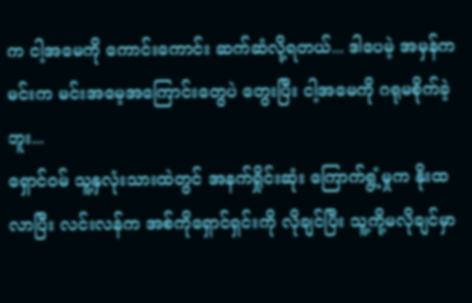က ငါ့အမေကို ကောင်းကောင်း ဆက်ဆံလို့ရတယ်... ဒါပေမဲ့ အမှန်က မင်းက မင်းအမေ့အကြောင်းတွေပဲ တွေးပြီး ငါ့အမေကို ဂရုမစိုက်ခဲ့ဘူး...
ရှောင်ဝမ် သူ့နှလုံးသားထဲတွင် အနက်ရှိုင်းဆုံး ကြောက်ရွံ့မှုက နိုးထလာပြီး လင်းလန်က အစ်ကိုရှောင်ရှင်းကို လိုချင်ပြီး သူ့ကို့မလိုချင်မှာ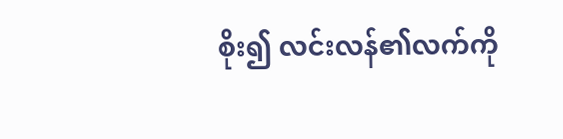စိုး၍ လင်းလန်၏လက်ကို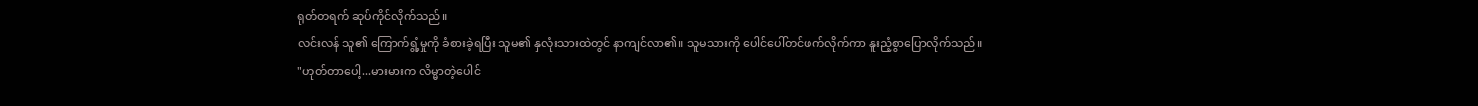ရုတ်တရက် ဆုပ်ကိုင်လိုက်သည်။
လင်းလန် သူ၏ ကြောက်ရွံ့မှုကို ခံစားခဲ့ရပြီး သူမ၏ နှလုံးသားထဲတွင် နာကျင်လာ၏။ သူမသားကို ပေါင်ပေါ်တင်ဖက်လိုက်ကာ နူးညံ့စွာပြောလိုက်သည်။
"ဟုတ်တာပေါ့...မားမားက လိမ္မာတဲ့ပေါင်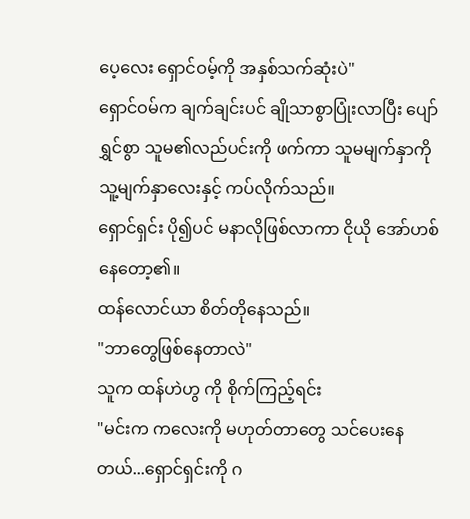ပေ့လေး ရှောင်ဝမ့်ကို အနှစ်သက်ဆုံးပဲ"
ရှောင်ဝမ်က ချက်ချင်းပင် ချိုသာစွာပြုံးလာပြီး ပျော်ရွှင်စွာ သူမ၏လည်ပင်းကို ဖက်ကာ သူမမျက်နှာကို သူ့မျက်နှာလေးနှင့် ကပ်လိုက်သည်။
ရှောင်ရှင်း ပို၍ပင် မနာလိုဖြစ်လာကာ ငိုယို အော်ဟစ်နေတော့၏။
ထန်လောင်ယာ စိတ်တိုနေသည်။
"ဘာတွေဖြစ်နေတာလဲ"
သူက ထန်ဟဲဟွ ကို စိုက်ကြည့်ရင်း
"မင်းက ကလေးကို မဟုတ်တာတွေ သင်ပေးနေတယ်...ရှောင်ရှင်းကို ဂ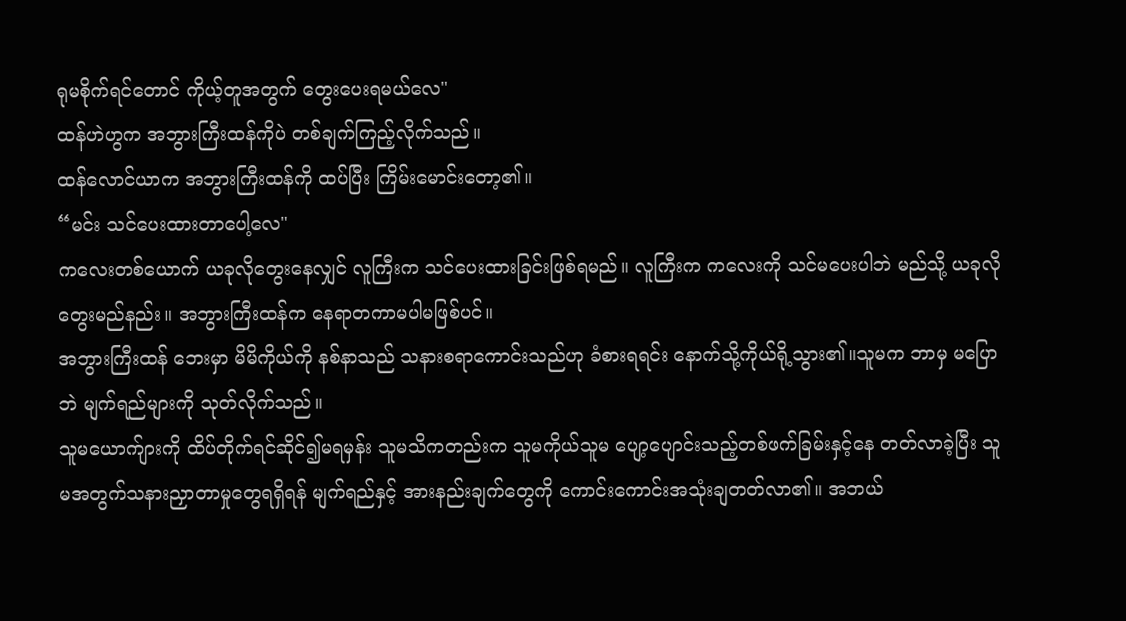ရုမစိုက်ရင်တောင် ကိုယ့်တူအတွက် တွေးပေးရမယ်လေ"
ထန်ဟဲဟွက အဘွားကြီးထန်ကိုပဲ တစ်ချက်ကြည့်လိုက်သည်။
ထန်လောင်ယာက အဘွားကြီးထန်ကို ထပ်ပြီး ကြိမ်းမောင်းတော့၏။
“မင်း သင်ပေးထားတာပေါ့လေ"
ကလေးတစ်ယောက် ယခုလိုတွေးနေလျှင် လူကြီးက သင်ပေးထားခြင်းဖြစ်ရမည်။ လူကြီးက ကလေးကို သင်မပေးပါဘဲ မည်သို့ ယခုလိုတွေးမည်နည်း။ အဘွားကြီးထန်က နေရာတကာမပါမဖြစ်ပင်။
အဘွားကြီးထန် ဘေးမှာ မိမိကိုယ်ကို နစ်နာသည် သနားစရာကောင်းသည်ဟု ခံစားရရင်း နောက်သို့ကိုယ်ရို့သွား၏။သူမက ဘာမှ မပြောဘဲ မျက်ရည်များကို သုတ်လိုက်သည်။
သူမယောက်ျားကို ထိပ်တိုက်ရင်ဆိုင်၍မရမှန်း သူမသိကတည်းက သူမကိုယ်သူမ ပျော့ပျောင်းသည့်တစ်ဖက်ခြမ်းနှင့်နေ တတ်လာခဲ့ပြီး သူမအတွက်သနားညှာတာမှုတွေရရှိရန် မျက်ရည်နှင့် အားနည်းချက်တွေကို ကောင်းကောင်းအသုံးချတတ်လာ၏။ အဘယ်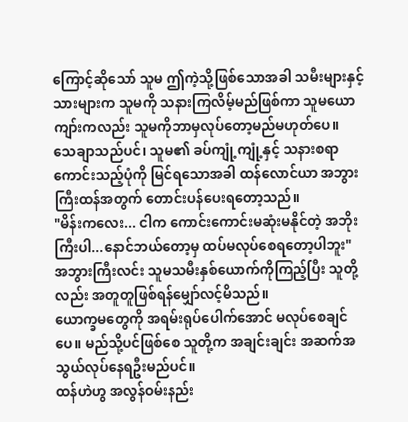ကြောင့်ဆိုသော် သူမ ဤကဲ့သို့ဖြစ်သောအခါ သမီးများနှင့် သားများက သူမကို သနားကြလိမ့်မည်ဖြစ်ကာ သူမယောကျာ်းကလည်း သူမကိုဘာမှလုပ်တော့မည်မဟုတ်ပေ။
သေချာသည်ပင်၊ သူမ၏ ခပ်ကျုံ့ကျုံ့နှင့် သနားစရာကောင်းသည့်ပုံကို မြင်ရသောအခါ ထန်လောင်ယာ အဘွားကြီးထန်အတွက် တောင်းပန်ပေးရတော့သည်။
"မိန်းကလေး... ငါက ကောင်းကောင်းမဆုံးမနိုင်တဲ့ အဘိုးကြီးပါ...နောင်ဘယ်တော့မှ ထပ်မလုပ်စေရတော့ပါဘူး"
အဘွားကြီးလင်း သူမသမီးနှစ်ယောက်ကိုကြည့်ပြီး သူတို့လည်း အတူတူဖြစ်ရန်မျှော်လင့်မိသည်။
ယောက္ခမတွေကို အရမ်းရုပ်ပေါက်အောင် မလုပ်စေချင်ပေ။ မည်သို့ပင်ဖြစ်စေ သူတို့က အချင်းချင်း အဆက်အသွယ်လုပ်နေရဦးမည်ပင်။
ထန်ဟဲဟွ အလွန်ဝမ်းနည်း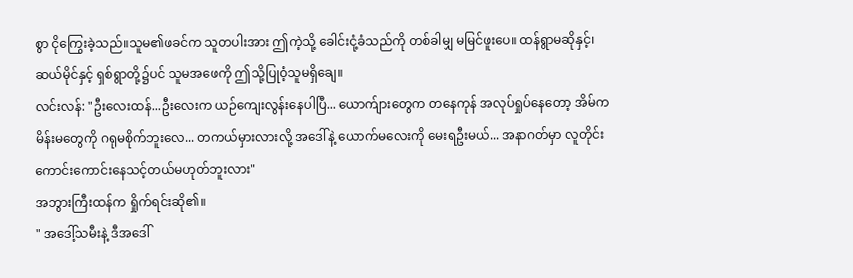စွာ ငိုကြွေးခဲ့သည်။သူမ၏ဖခင်က သူတပါးအား ဤကဲ့သို့ ခေါင်းငုံ့ခံသည်ကို တစ်ခါမျှ မမြင်ဖူးပေ။ ထန်ရွာမဆိုနှင့်၊ ဆယ်မိုင်နှင့် ရှစ်ရွာတို့၌ပင် သူမအဖေကို ဤသို့ပြုဝံ့သူမရှိချေ။
လင်းလန်: "ဦးလေးထန်...ဦးလေးက ယဉ်ကျေးလွန်းနေပါပြီ... ယောက်ျားတွေက တနေကုန် အလုပ်ရှုပ်နေတော့ အိမ်က မိန်းမတွေကို ဂရုမစိုက်ဘူးလေ... တကယ်မှားလားလို့ အဒေါ်နဲ့ ယောက်မလေးကို မေးရဦးမယ်... အနာဂတ်မှာ လူတိုင်း ကောင်းကောင်းနေသင့်တယ်မဟုတ်ဘူးလား"
အဘွားကြီးထန်က ရှိုက်ရင်းဆို၏။
" အဒေါ့်သမီးနဲ့ ဒီအဒေါ်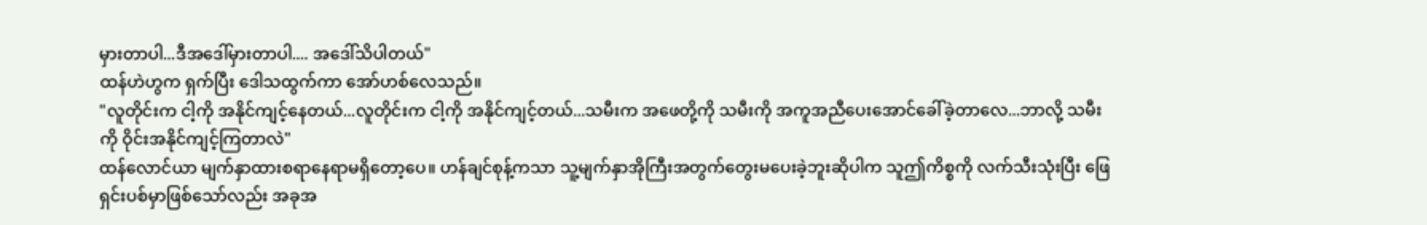မှားတာပါ...ဒီအဒေါ်မှားတာပါ.... အဒေါ်သိပါတယ်"
ထန်ဟဲဟွက ရှက်ပြီး ဒေါသထွက်ကာ အော်ဟစ်လေသည်။
"လူတိုင်းက ငါ့ကို အနိုင်ကျင့်နေတယ်...လူတိုင်းက ငါ့ကို အနိုင်ကျင့်တယ်...သမီးက အဖေတို့ကို သမီးကို အကူအညီပေးအောင်ခေါ်ခဲ့တာလေ...ဘာလို့ သမီးကို ဝိုင်းအနိုင်ကျင့်ကြတာလဲ"
ထန်လောင်ယာ မျက်နှာထားစရာနေရာမရှိတော့ပေ။ ဟန်ချင်စုန့်ကသာ သူ့မျက်နှာအိုကြီးအတွက်တွေးမပေးခဲ့ဘူးဆိုပါက သူဤကိစ္စကို လက်သီးသုံးပြီး ဖြေရှင်းပစ်မှာဖြစ်သော်လည်း အခုအ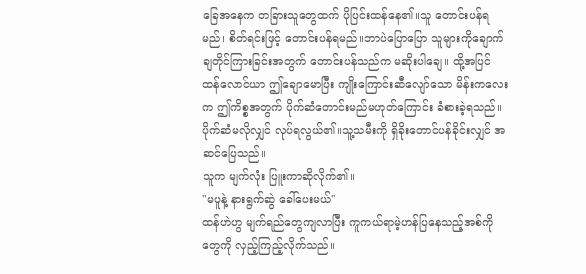ခြေအနေက တခြားသူတွေထက် ပိုပြင်းထန်နေ၏။သူ တောင်းပန်ရမည်၊ စိတ်ရင်းဖြင့် တောင်းပန်ရမည်။ဘာပဲပြောပြော သူများကိုချောက်ချတိုင်ကြားခြင်းအတွက် တောင်းပန်သည်က မဆိုးပါချေ။ ထို့အပြင် ထန်လောင်ယာ ဤချောမောပြီး ကျိုးကြောင်းဆီလျော်သော မိန်းကလေးက ဤကိစ္စအတွက် ပိုက်ဆံတောင်းမည်မဟုတ်ကြောင်း ခံစားခဲ့ရသည်။ ပိုက်ဆံမလိုလျှင် လုပ်ရလွယ်၏။သူ့သမီးကို ရှိခိုးတောင်ပန်ခိုင်းလျှင် အဆင်ပြေသည်။
သူက မျက်လုံး ပြူးကာဆိုလိုက်၏။
"မပူနဲ့ နားရွက်ဆွဲ ခေါ်ပေးမယ်"
ထန်ဟဲဟွ မျက်ရည်တွေကျလာပြီး ကူကယ်ရာမဲ့ဟန်ပြနေသည့်အစ်ကိုတွေကို လှည့်ကြည့်လိုက်သည်။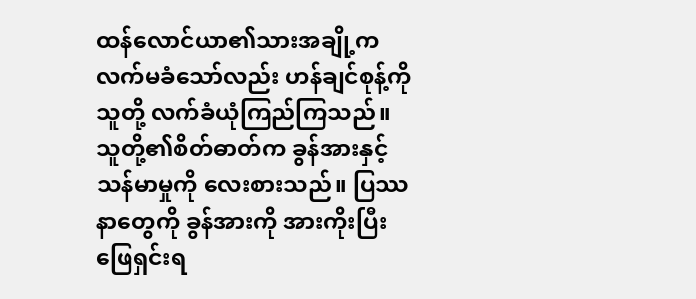ထန်လောင်ယာ၏သားအချို့က လက်မခံသော်လည်း ဟန်ချင်စုန့်ကို သူတို့ လက်ခံယုံကြည်ကြသည်။ သူတို့၏စိတ်ဓာတ်က ခွန်အားနှင့်သန်မာမှုကို လေးစားသည်။ ပြဿနာတွေကို ခွန်အားကို အားကိုးပြီး ဖြေရှင်းရ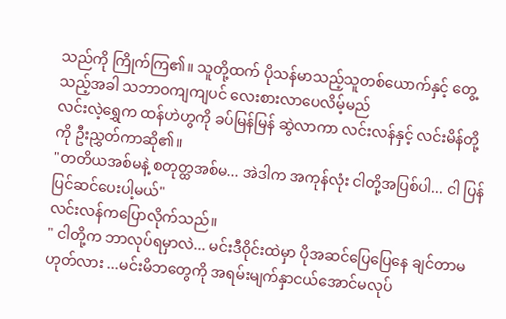သည်ကို ကြိုက်ကြ၏။ သူတို့ထက် ပိုသန်မာသည့်သူတစ်ယောက်နှင့် တွေ့သည့်အခါ သဘာဝကျကျပင် လေးစားလာပေလိမ့်မည်
လင်းလဲ့ရွှေက ထန်ဟဲဟွကို ခပ်မြန်မြန် ဆွဲလာကာ လင်းလန်နှင့် လင်းမိန်တို့ကို ဦးညွှတ်ကာဆို၏။
"တတိယအစ်မနဲ့ စတုတ္ထအစ်မ... အဲဒါက အကုန်လုံး ငါတို့အပြစ်ပါ... ငါ ပြန်ပြင်ဆင်ပေးပါ့မယ်"
လင်းလန်ကပြောလိုက်သည်။
" ငါတို့က ဘာလုပ်ရမှာလဲ... မင်းဒီဝိုင်းထဲမှာ ပိုအဆင်ပြေပြေနေ ချင်တာမဟုတ်လား ...မင်းမိဘတွေကို အရမ်းမျက်နှာငယ်အောင်မလုပ်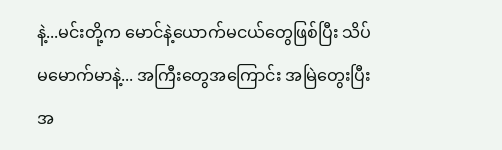နဲ့...မင်းတို့က မောင်နဲ့ယောက်မငယ်တွေဖြစ်ပြီး သိပ်မမောက်မာနဲ့... အကြီးတွေအကြောင်း အမြဲတွေးပြီး အ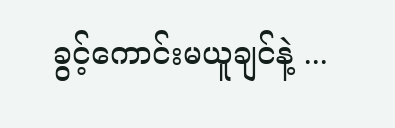ခွင့်ကောင်းမယူချင်နဲ့ ...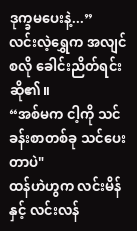ဒုက္ခမပေးနဲ့...”
လင်းလဲ့ရွှေက အလျင်စလို ခေါင်းညိတ်ရင်းဆို၏။
“အစ်မက ငါ့ကို သင်ခန်းစာတစ်ခု သင်ပေးတာပဲ"
ထန်ဟဲဟွက လင်းမိန်နှင့် လင်းလန်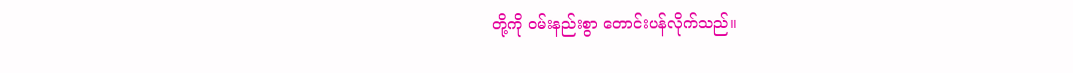တို့ကို ဝမ်းနည်းစွာ တောင်းပန်လိုက်သည်။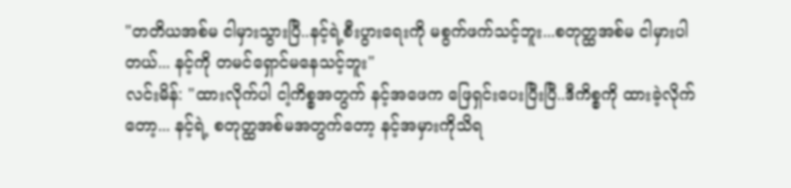"တတိယအစ်မ ငါမှားသွားပြီ..နင့်ရဲ့စီးပွားရေးကို မစွက်ဖက်သင့်ဘူး...စတုတ္ထအစ်မ ငါမှားပါတယ်... နင့်ကို တမင်ရှောင်မနေသင့်ဘူး"
လင်းမိန်: "ထားလိုက်ပါ ငါ့ကိစ္စအတွက် နင့်အဖေက ဖြေရှင်းပေးပြီးပြီ..ဒီကိစ္စကို ထားခဲ့လိုက်တော့... နင့်ရဲ့ စတုတ္ထအစ်မအတွက်တော့ နင့်အမှားကိုသိရ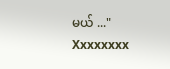မယ် ..."
Xxxxxxxx